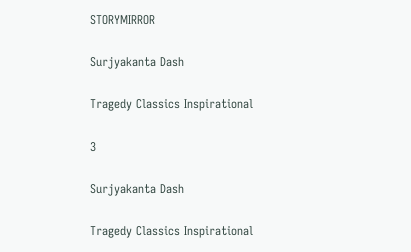STORYMIRROR

Surjyakanta Dash

Tragedy Classics Inspirational

3

Surjyakanta Dash

Tragedy Classics Inspirational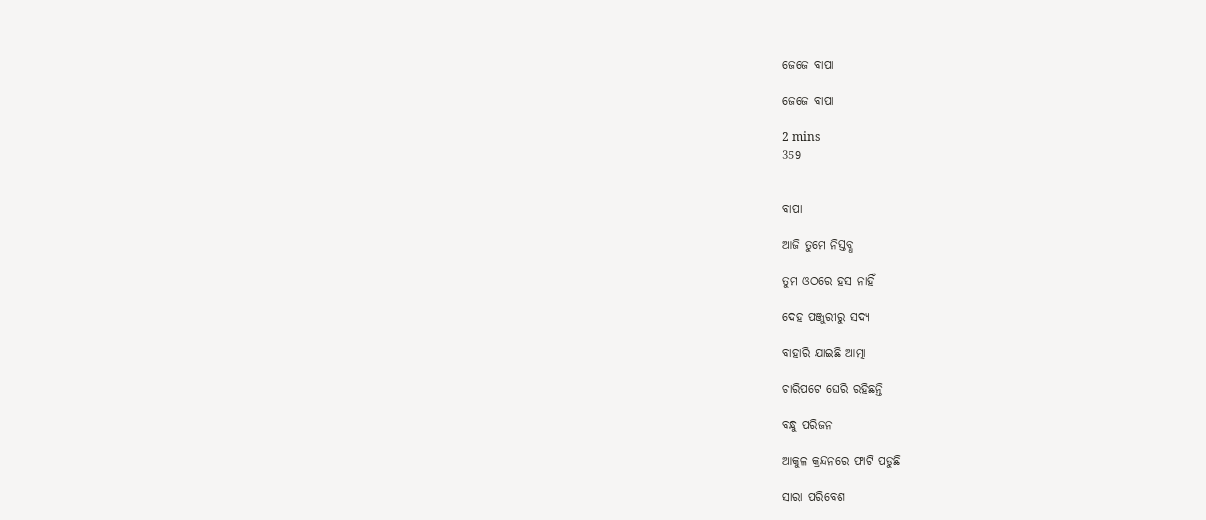ଜେଜେ ବାପା

ଜେଜେ ବାପା

2 mins
359


ବାପା

ଆଜି ତୁମେ ନିସ୍ତବ୍ଧ

ତୁମ ଓଠରେ ହସ ନାହିଁ

ଦେହ ପଞ୍ଜୁରୀରୁ ସଦ୍ୟ

ବାହାରି ଯାଇଛି ଆତ୍ମା

ଚାରିପଟେ ଘେରି ରହିଛନ୍ତି

ବନ୍ଧୁ ପରିଜନ

ଆକୁଳ କ୍ରନ୍ଦନରେ ଫାଟି ପଡୁଛି

ସାରା ପରିବେଶ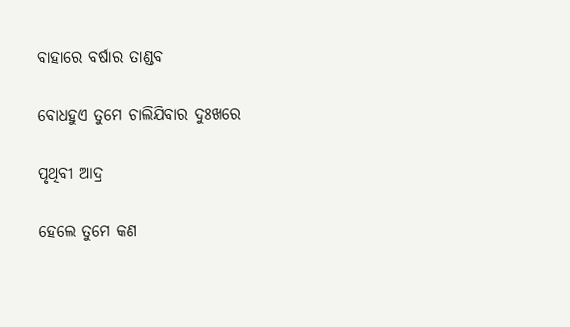ବାହାରେ ବର୍ଷାର ତାଣ୍ଡବ

ବୋଧହୁଏ ତୁମେ ଚାଲିଯିବାର ଦୁଃଖରେ

ପୃଥିବୀ ଆଦ୍ର

ହେଲେ ତୁମେ କଣ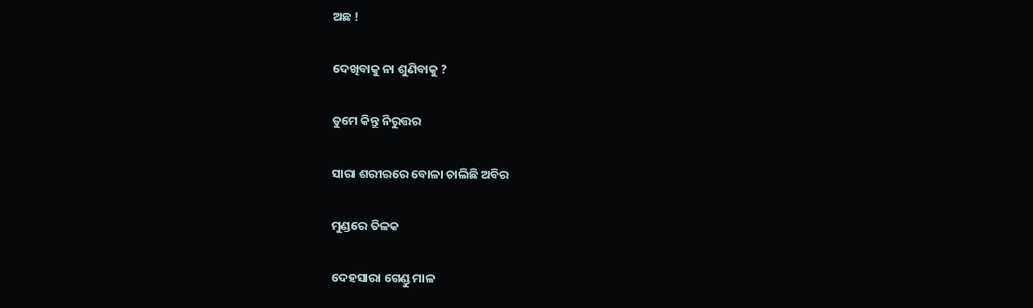ଅଛ !

ଦେଖିବାକୁ ନା ଶୁଣିବାକୁ ?

ତୁମେ କିନ୍ତୁ ନିରୁତ୍ତର

ସାରା ଶରୀରରେ ବୋଳା ଚାଲିଛି ଅବିର

ମୁଣ୍ଡରେ ତିଳକ

ଦେହସାରା ଗେଣ୍ଡୁ ମାଳ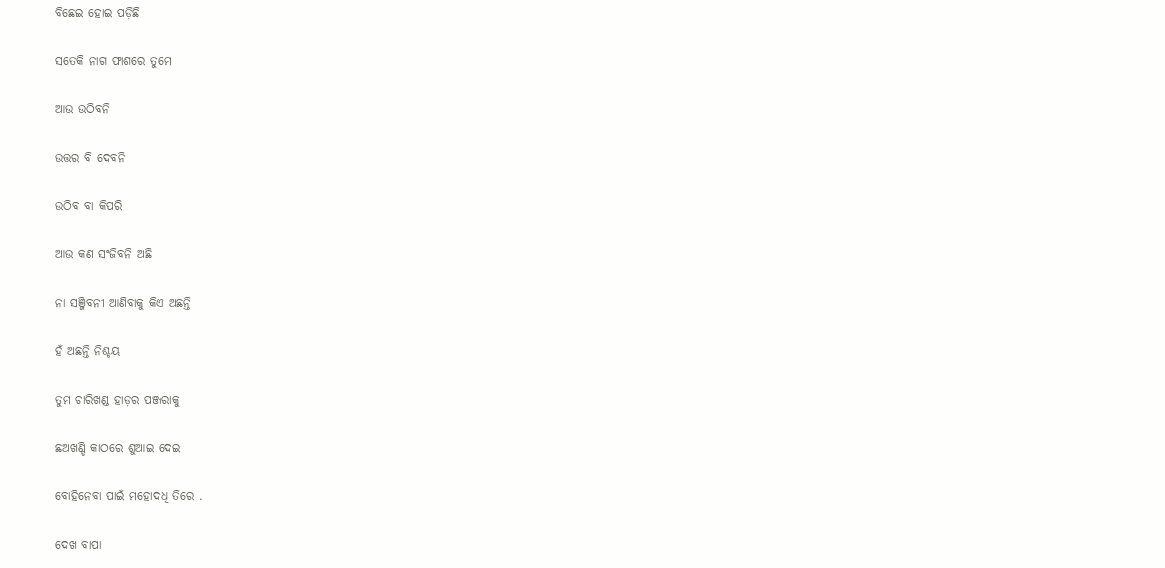ବିଛେଇ ହୋଇ ପଡ଼ିଛି

ସତେକି ନାଗ ଫାଶରେ ତୁମେ

ଆଉ ଉଠିବନି

ଉତ୍ତର ବି ଦେବନି

ଉଠିବ ବା କିପରି

ଆଉ କଣ ସଂଜିବନି ଅଛି

ନା ସଞ୍ଜିବନୀ ଆଣିବାକୁ କିଏ ଅଛନ୍ତି

ହଁ ଅଛନ୍ତି ନିଶ୍ଚୟ

ତୁମ ଚାରିଖଣ୍ଡ ହାଡ଼ର ପଞ୍ଜରାକୁ

ଛଅଖଣ୍ଡି କାଠରେ ଶୁଆଇ ଦେଇ

ବୋହିନେବା ପାଇଁ ମହୋଦଧି ତିରେ .

ଦେଖ ବାପା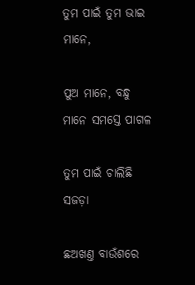ତୁମ ପାଇଁ ତୁମ ଭାଇ ମାନେ,

ପୁଅ ମାନେ, ବନ୍ଧୁ ମାନେ ସମସ୍ତେ ପାଗଳ

ତୁମ ପାଇଁ ଚାଲିଛି ସଜଡ଼ା

ଛଅଖଣ୍ତ ବାଉଁଶରେ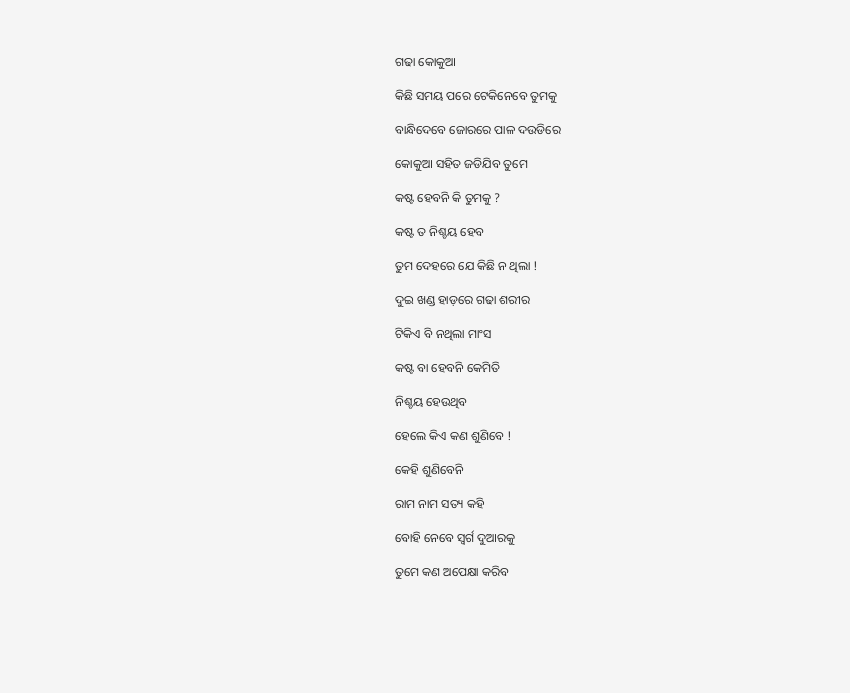ଗଢା କୋକୁଆ

କିଛି ସମୟ ପରେ ଟେକିନେବେ ତୁମକୁ

ବାନ୍ଧିଦେବେ ଜୋରରେ ପାଳ ଦଉଡିରେ

କୋକୁଆ ସହିତ ଜଡିଯିବ ତୁମେ

କଷ୍ଟ ହେବନି କି ତୁମକୁ ?

କଷ୍ଟ ତ ନିଶ୍ଚୟ ହେବ

ତୁମ ଦେହରେ ଯେ କିଛି ନ ଥିଲା !

ଦୁଇ ଖଣ୍ଡ ହାଡ଼ରେ ଗଢା ଶରୀର

ଟିକିଏ ବି ନଥିଲା ମାଂସ

କଷ୍ଟ ବା ହେବନି କେମିତି

ନିଶ୍ଚୟ ହେଉଥିବ

ହେଲେ କିଏ କଣ ଶୁଣିବେ !

କେହି ଶୁଣିବେନି

ରାମ ନାମ ସତ୍ୟ କହି

ବୋହି ନେବେ ସ୍ବର୍ଗ ଦୁଆରକୁ

ତୁମେ କଣ ଅପେକ୍ଷା କରିବ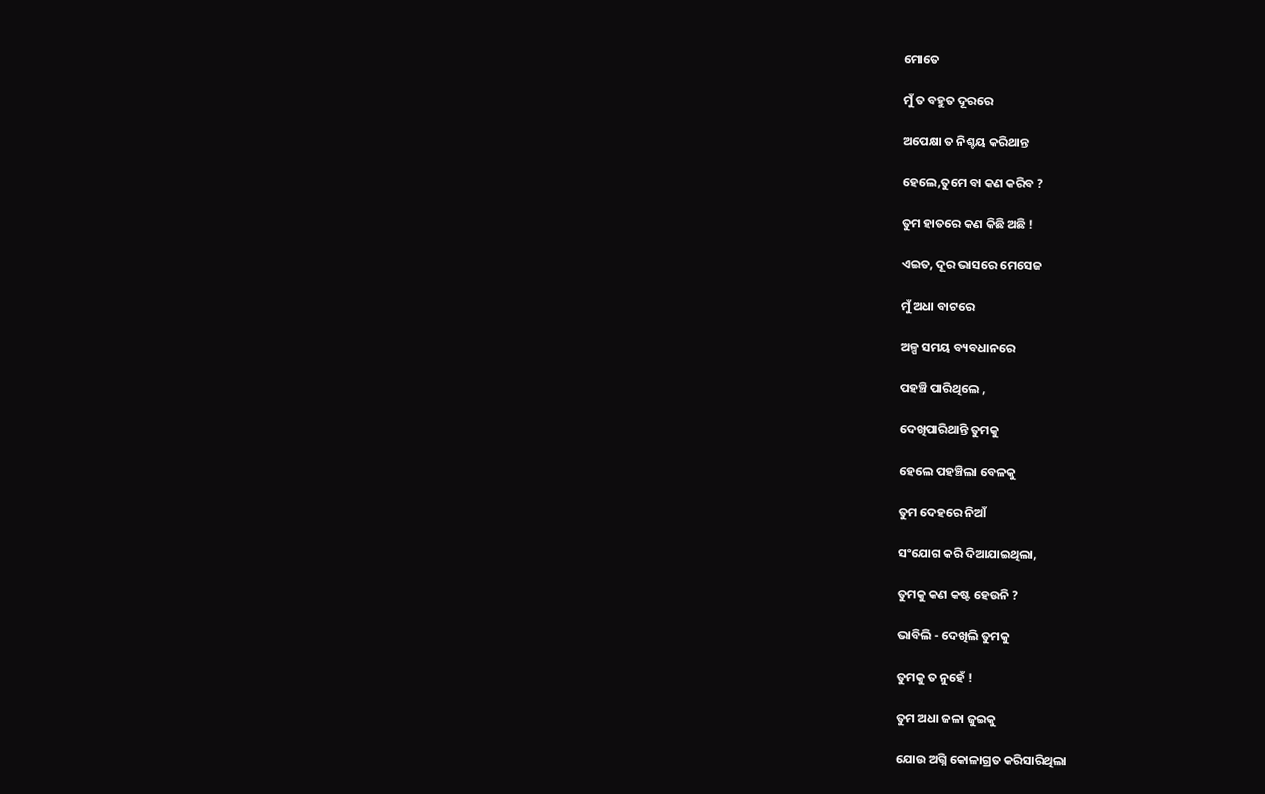ମୋତେ

ମୁଁ ତ ବହୁତ ଦୂରରେ

ଅପେକ୍ଷା ତ ନିଶ୍ଚୟ କରିଥାନ୍ତ

ହେଲେ,ତୁମେ ବା କଣ କରିବ ?

ତୁମ ହାତରେ କଣ କିଛି ଅଛି !

ଏଇତ, ଦୂର ଭାସରେ ମେସେଜ

ମୁଁ ଅଧା ବାଟରେ

ଅଳ୍ପ ସମୟ ବ୍ୟବଧାନରେ

ପହଞ୍ଚି ପାରିଥିଲେ ,

ଦେଖିପାରିଥାନ୍ତି ତୁମକୁ

ହେଲେ ପହଞ୍ଚିଲା ବେଳକୁ

ତୁମ ଦେହରେ ନିଆଁ

ସଂଯୋଗ କରି ଦିଆଯାଇଥିଲା,

ତୁମକୁ କଣ କଷ୍ଟ ହେଉନି ?

ଭାବିଲି - ଦେଖିଲି ତୁମକୁ

ତୁମକୁ ତ ନୁହେଁ !

ତୁମ ଅଧା ଜଳା ଜୁଇକୁ

ଯୋଉ ଅଗ୍ନି କୋଳାଗ୍ରତ କରିସାରିଥିଲା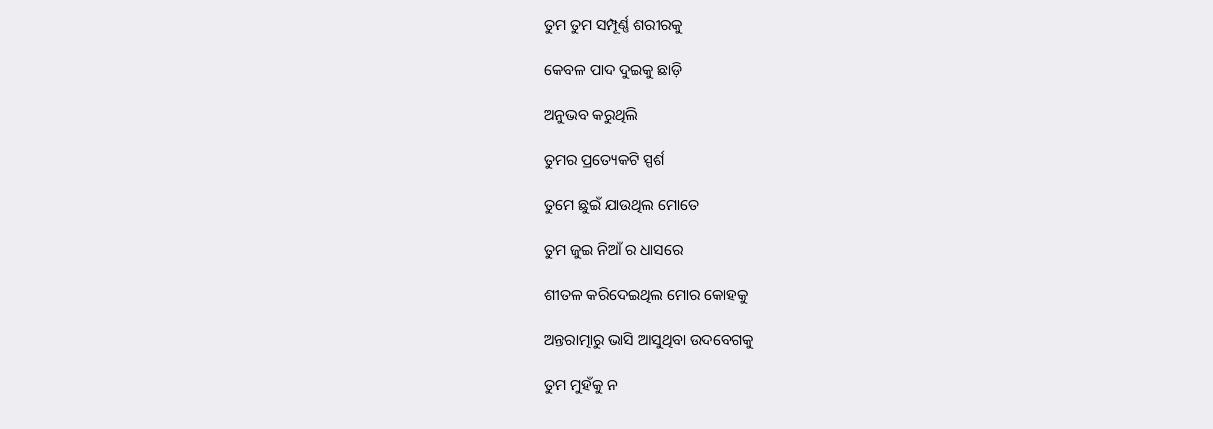ତୁମ ତୁମ ସମ୍ପୂର୍ଣ୍ଣ ଶରୀରକୁ

କେବଳ ପାଦ ଦୁଇକୁ ଛାଡ଼ି

ଅନୁଭବ କରୁଥିଲି

ତୁମର ପ୍ରତ୍ୟେକଟି ସ୍ପର୍ଶ

ତୁମେ ଛୁଇଁ ଯାଉଥିଲ ମୋତେ

ତୁମ ଜୁଇ ନିଆଁ ର ଧାସରେ

ଶୀତଳ କରିଦେଇଥିଲ ମୋର କୋହକୁ

ଅନ୍ତରାତ୍ମାରୁ ଭାସି ଆସୁଥିବା ଉଦବେଗକୁ

ତୁମ ମୁହଁକୁ ନ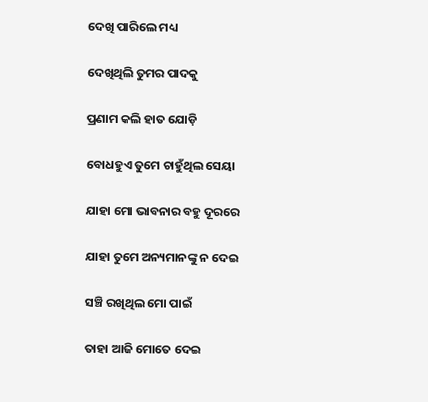ଦେଖି ପାରିଲେ ମଧ୍ୟ

ଦେଖିଥିଲି ତୁମର ପାଦକୁ

ପ୍ରଣାମ କଲି ହାତ ଯୋଡ଼ି

ବୋଧହୁଏ ତୁମେ ଚାହୁଁଥିଲ ସେୟା

ଯାହା ମୋ ଭାବନାର ବହୁ ଦୂରରେ

ଯାହା ତୁମେ ଅନ୍ୟମାନଙ୍କୁ ନ ଦେଇ

ସଞ୍ଚି ରଖିଥିଲ ମୋ ପାଇଁ

ତାହା ଆଜି ମୋତେ ଦେଇ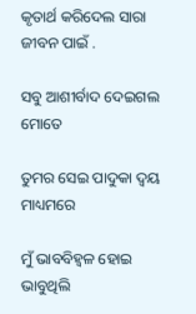କୃତାର୍ଥ କରିଦେଲ ସାରା ଜୀବନ ପାଇଁ .

ସବୁ ଆଶୀର୍ବାଦ ଦେଇଗଲ ମୋତେ

ତୁମର ସେଇ ପାଦୁକା ଦ୍ବୟ ମାଧ୍ୟମରେ

ମୁଁ ଭାବବିହ୍ୱଳ ହୋଇ ଭାବୁଥିଲି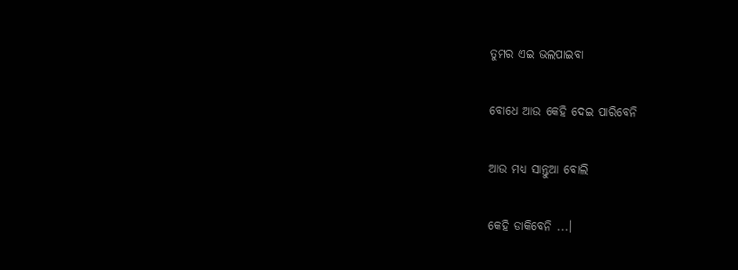ତୁମର ଏଇ ଭଲପାଇବା

ବୋଧେ ଆଉ କେହି ଦେଇ ପାରିବେନି

ଆଉ ମଧ୍ୟ ସାନ୍ତୁଆ ବୋଲି

କେହି ଡାକିବେନି ...।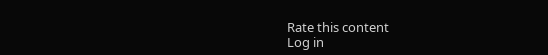Rate this content
Log in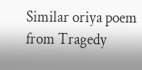Similar oriya poem from Tragedy